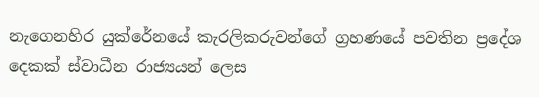නැගෙනහිර යුක්රේනයේ කැරලිකරුවන්ගේ ග්‍රහණයේ පවතින ප්‍රදේශ දෙකක් ස්වාධීන රාජ්‍යයන් ලෙස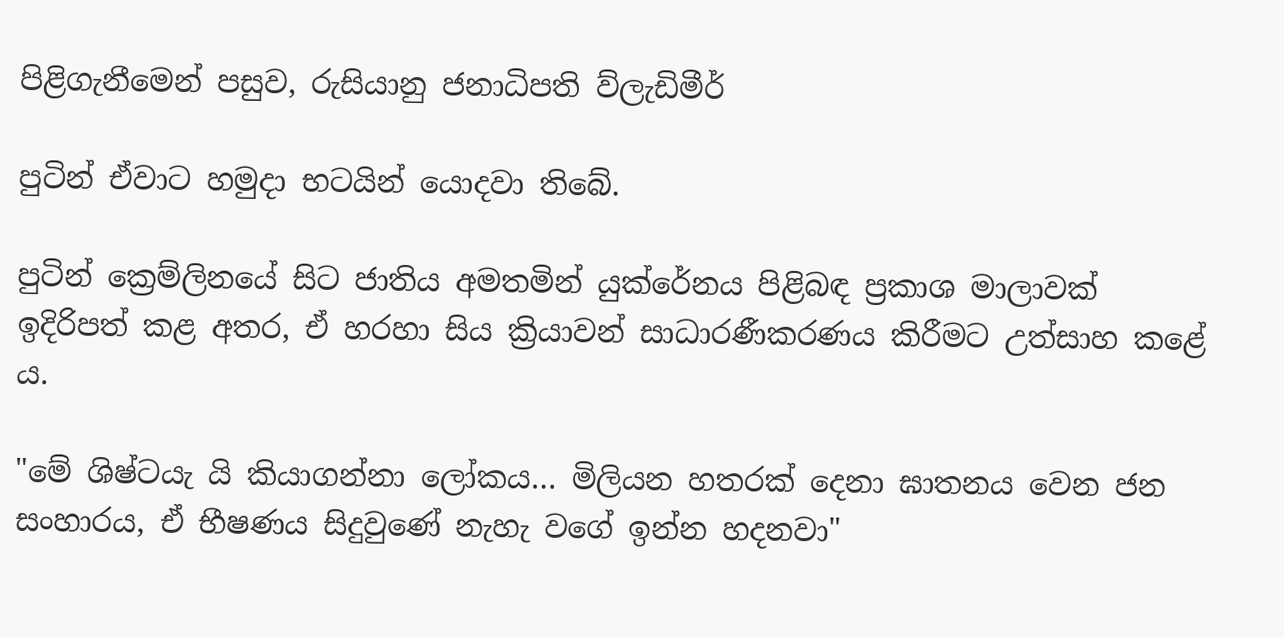පිළිගැනීමෙන් පසුව, රුසියානු ජනාධිපති ව්ලැඩිමීර්

පුටින් ඒවාට හමුදා භටයින් යොදවා තිබේ.

පුටින් ක්‍රෙම්ලිනයේ සිට ජාතිය අමතමින් යුක්රේනය පිළිබඳ ප්‍රකාශ මාලාවක් ඉදිරිපත් කළ අතර, ඒ හරහා සිය ක්‍රියාවන් සාධාරණීකරණය කිරීමට උත්සාහ කළේ ය.

"මේ ශිෂ්ටයැ යි කියාගන්නා ලෝකය… මිලියන හතරක් දෙනා ඝාතනය වෙන ජන සංහාරය, ඒ භීෂණය සිදුවුණේ නැහැ වගේ ඉන්න හදනවා"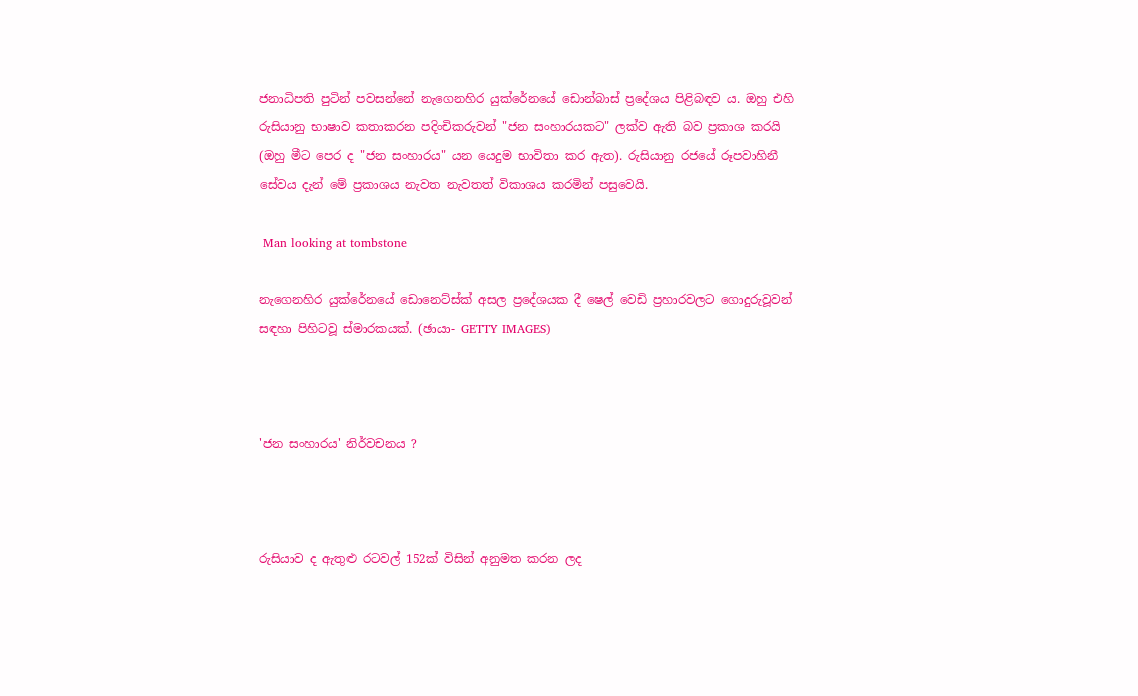ජනාධිපති පුටින් පවසන්නේ නැගෙනහිර යුක්රේනයේ ඩොන්බාස් ප්‍රදේශය පිළිබඳව ය. ඔහු එහි රුසියානු භාෂාව කතාකරන පදිංචිකරුවන් "ජන සංහාරයකට" ලක්ව ඇති බව ප්‍රකාශ කරයි (ඔහු මීට පෙර ද "ජන සංහාරය" යන යෙදුම භාවිතා කර ඇත). රුසියානු රජයේ රූපවාහිනී සේවය දැන් මේ ප්‍රකාශය නැවත නැවතත් විකාශය කරමින් පසුවෙයි.

 Man looking at tombstone

නැගෙනහිර යුක්රේනයේ ඩොනෙට්ස්ක් අසල ප්‍රදේශයක දී ෂෙල් වෙඩි ප්‍රහාරවලට ගොදුරුවූවන් සඳහා පිහිටවූ ස්මාරකයක්. (ඡායා- GETTY IMAGES)



'ජන සංහාරය' නිර්වචනය ?



රුසියාව ද ඇතුළු රටවල් 152ක් විසින් අනුමත කරන ලද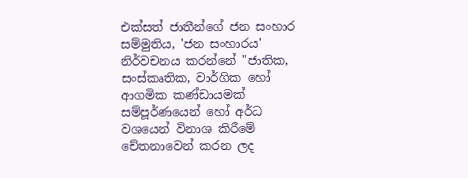එක්සත් ජාතීන්ගේ ජන සංහාර සම්මුතිය, 'ජන සංහාරය' නිර්වචනය කරන්නේ "ජාතික, සංස්කෘතික, වාර්ගික හෝ ආගමික කණ්ඩායමක් සම්පූර්ණයෙන් හෝ අර්ධ වශයෙන් විනාශ කිරීමේ චේතනාවෙන් කරන ලද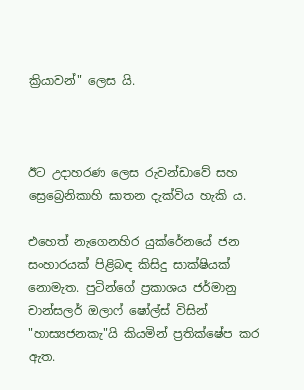ක්‍රියාවන්" ලෙස යි.



ඊට උදාහරණ ලෙස රුවන්ඩාවේ සහ ස්‍රෙබ්‍රෙනිකාහි ඝාතන දැක්විය හැකි ය.

එහෙත් නැගෙනහිර යුක්රේනයේ ජන සංහාරයක් පිළිබඳ කිසිදු සාක්ෂියක් නොමැත. පුටින්ගේ ප්‍රකාශය ජර්මානු චාන්සලර් ඔලාෆ් ෂෝල්ස් විසින් "හාස්‍යජනකැ"යි කියමින් ප්‍රතික්ෂේප කර ඇත.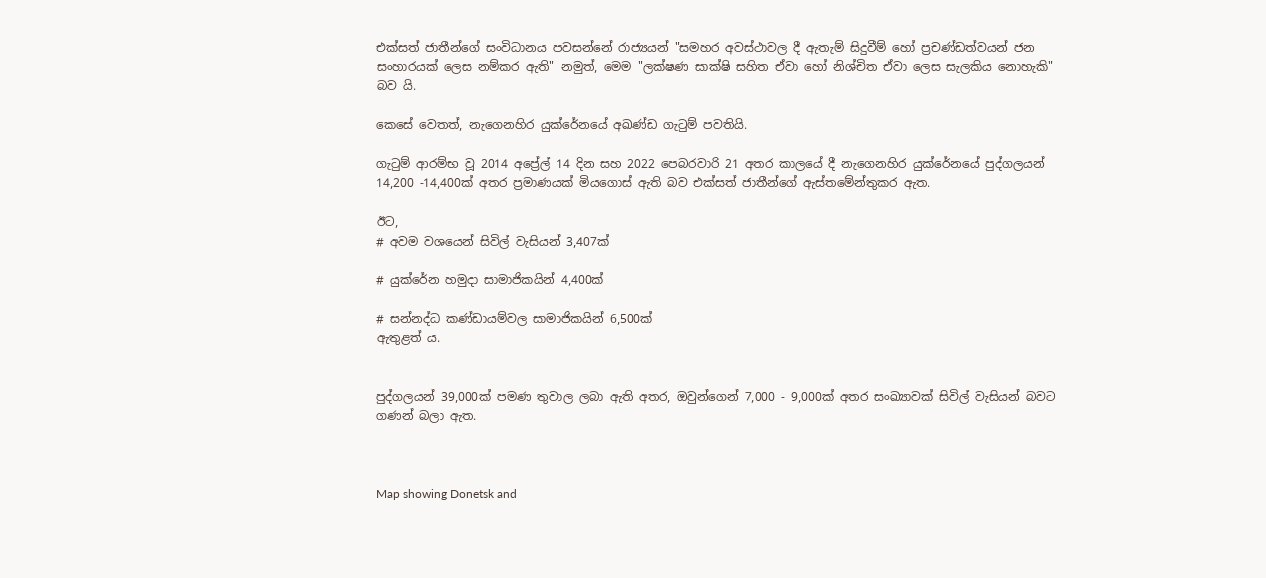එක්සත් ජාතීන්ගේ සංවිධානය පවසන්නේ රාජ්‍යයන් "සමහර අවස්ථාවල දී ඇතැම් සිදුවීම් හෝ ප්‍රචණ්ඩත්වයන් ජන සංහාරයක් ලෙස නම්කර ඇති" නමුත්, මෙම "ලක්ෂණ සාක්ෂි සහිත ඒවා හෝ නිශ්චිත ඒවා ලෙස සැලකිය නොහැකි" බව යි.

කෙසේ වෙතත්, නැගෙනහිර යුක්රේනයේ අඛණ්ඩ ගැටුම් පවතියි.

ගැටුම් ආරම්භ වූ 2014 අප්‍රේල් 14 දින සහ 2022 පෙබරවාරි 21 අතර කාලයේ දී නැගෙනහිර යුක්රේනයේ පුද්ගලයන් 14,200 -14,400ක් අතර ප්‍රමාණයක් මියගොස් ඇති බව එක්සත් ජාතීන්ගේ ඇස්තමේන්තුකර ඇත.

ඊට,
# අවම වශයෙන් සිවිල් වැසියන් 3,407ක්

# යුක්රේන හමුදා සාමාජිකයින් 4,400ක්

# සන්නද්ධ කණ්ඩායම්වල සාමාජිකයින් 6,500ක්
ඇතුළත් ය.


පුද්ගලයන් 39,000ක් පමණ තුවාල ලබා ඇති අතර, ඔවුන්ගෙන් 7,000 - 9,000ක් අතර සංඛ්‍යාවක් සිවිල් වැසියන් බවට ගණන් බලා ඇත.



Map showing Donetsk and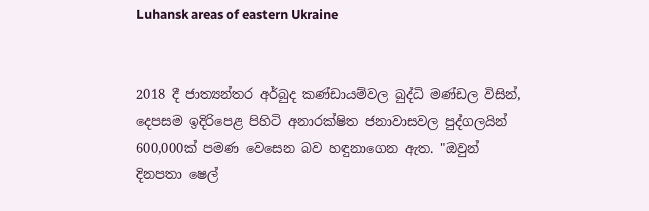Luhansk areas of eastern Ukraine


2018 දී ජාත්‍යන්තර අර්බුද කණ්ඩායම්වල බුද්ධි මණ්ඩල විසින්, දෙපසම ඉදිරිපෙළ පිහිටි අනාරක්ෂිත ජනාවාසවල පුද්ගලයින් 600,000ක් පමණ වෙසෙන බව හඳුනාගෙන ඇත. "ඔවුන් දිනපතා ෂෙල්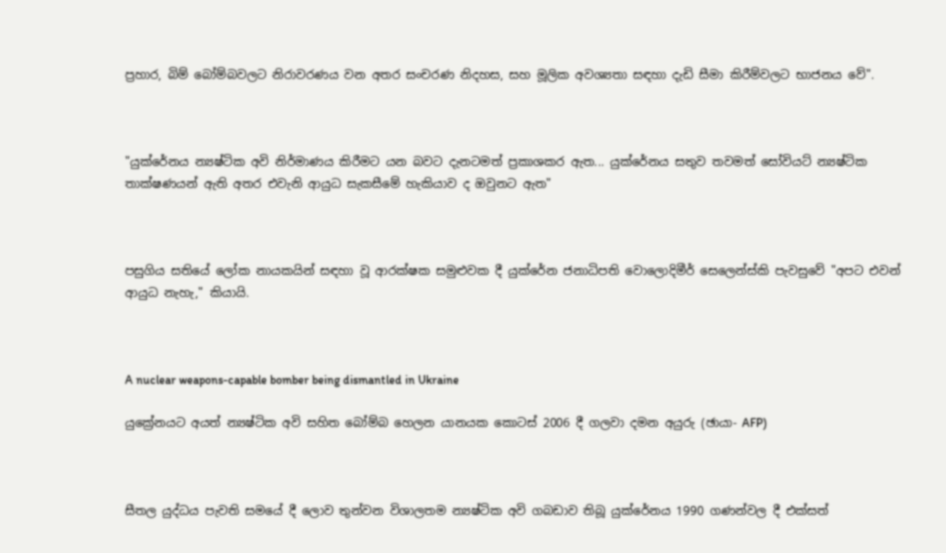ප්‍රහාර, බිම් බෝම්බවලට නිරාවරණය වන අතර සංචරණ නිදහස, සහ මූලික අවශ්‍යතා සඳහා දැඩි සීමා කිරීම්වලට භාජනය වේ".



"යුක්රේනය න්‍යෂ්ටික අවි නිර්මාණය කිරීමට යන බවට දැනටමත් ප්‍රකාශකර ඇත... යුක්රේනය සතුව තවමත් සෝවියට් න්‍යෂ්ටික තාක්ෂණයන් ඇති අතර එවැනි ආයුධ සැකසීමේ හැකියාව ද ඔවුනට ඇත"



පසුගිය සතියේ ලෝක නායකයින් සඳහා වූ ආරක්ෂක සමුළුවක දී යුක්රේන ජනාධිපති වොලොදිමීර් සෙලෙන්ස්කි පැවසුවේ "අපට එවන් ආයුධ නැහැ," කියායි.



A nuclear weapons-capable bomber being dismantled in Ukraine

යුක්‍රේනයට අයත් න්‍යෂ්ටික අවි සහිත බෝම්බ හෙලන යානයක කොටස් 2006 දී ගලවා දමන අයුරු (ඡායා- AFP)



සීතල යුද්ධය පැවති සමයේ දී ලොව තුන්වන විශාලතම න්‍යෂ්ටික අවි ගබඩාව තිබූ යුක්රේනය 1990 ගණන්වල දී එක්සත්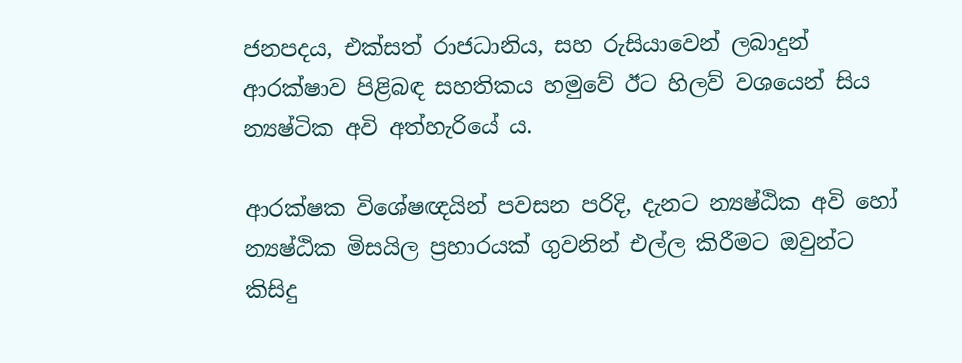ජනපදය, එක්සත් රාජධානිය, සහ රුසියාවෙන් ලබාදුන් ආරක්ෂාව පිළිබඳ සහතිකය හමුවේ ඊට හිලව් වශයෙන් සිය න්‍යෂ්ටික අවි අත්හැරියේ ය.

ආරක්ෂක විශේෂඥයින් පවසන පරිදි, දැනට න්‍යෂ්ඨික අවි හෝ න්‍යෂ්ඨික මිසයිල ප්‍රහාරයක් ගුවනින් එල්ල කිරීමට ඔවුන්ට කිසිදු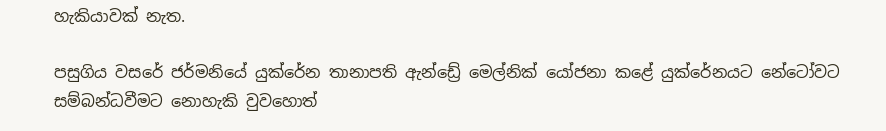හැකියාවක් නැත.

පසුගිය වසරේ ජර්මනියේ යුක්රේන තානාපති ඇන්ඩ්‍රේ මෙල්නික් යෝජනා කළේ යුක්රේනයට නේටෝවට සම්බන්ධවීමට නොහැකි වුවහොත්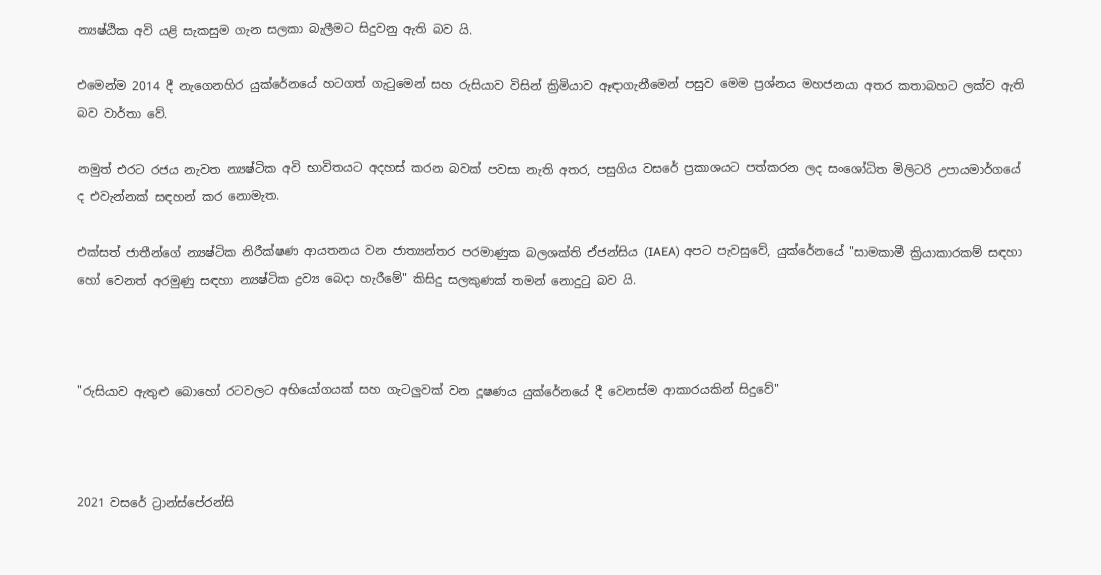න්‍යෂ්ඨික අවි යළි සැකසුම ගැන සලකා බැලීමට සිදුවනු ඇති බව යි.

එමෙන්ම 2014 දී නැගෙනහිර යුක්රේනයේ හටගත් ගැටුමෙන් සහ රුසියාව විසින් ක්‍රිමියාව ඈඳාගැනීමෙන් පසුව මෙම ප්‍රශ්නය මහජනයා අතර කතාබහට ලක්ව ඇති බව වාර්තා වේ.

නමුත් එරට රජය නැවත න්‍යෂ්ටික අවි භාවිතයට අදහස් කරන බවක් පවසා නැති අතර, පසුගිය වසරේ ප්‍රකාශයට පත්කරන ලද සංශෝධිත මිලිටරි උපායමාර්ගයේ ද එවැන්නක් සඳහන් කර නොමැත.

එක්සත් ජාතීන්ගේ න්‍යෂ්ටික නිරීක්ෂණ ආයතනය වන ජාත්‍යන්තර පරමාණුක බලශක්ති ඒජන්සිය (IAEA) අපට පැවසුවේ, යුක්රේනයේ "සාමකාමී ක්‍රියාකාරකම් සඳහා හෝ වෙනත් අරමුණු සඳහා න්‍යෂ්ටික ද්‍රව්‍ය බෙදා හැරීමේ" කිසිදු සලකුණක් තමන් නොදුටු බව යි.



"රුසියාව ඇතුළු බොහෝ රටවලට අභියෝගයක් සහ ගැටලුවක් වන දූෂණය යුක්රේනයේ දී වෙනස්ම ආකාරයකින් සිදුවේ"



2021 වසරේ ට්‍රාන්ස්පේරන්සි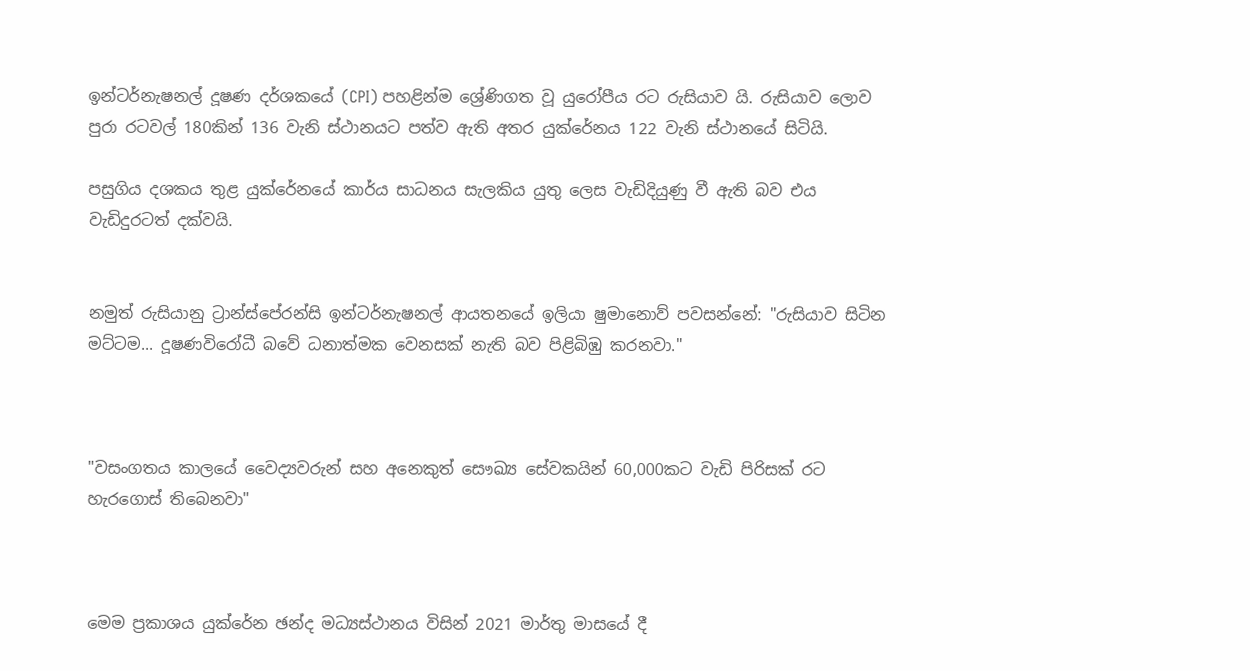ඉන්ටර්නැෂනල් දූෂණ දර්ශකයේ (CPI) පහළින්ම ශ්‍රේණිගත වූ යුරෝපීය රට රුසියාව යි. රුසියාව ලොව පුරා රටවල් 180කින් 136 වැනි ස්ථානයට පත්ව ඇති අතර යුක්රේනය 122 වැනි ස්ථානයේ සිටියි.

පසුගිය දශකය තුළ යුක්රේනයේ කාර්ය සාධනය සැලකිය යුතු ලෙස වැඩිදියුණු වී ඇති බව එය වැඩිදුරටත් දක්වයි.


නමුත් රුසියානු ට්‍රාන්ස්පේරන්සි ඉන්ටර්නැෂනල් ආයතනයේ ඉලියා ෂුමානොව් පවසන්නේ: "රුසියාව සිටින මට්ටම... දූෂණවිරෝධී බවේ ධනාත්මක වෙනසක් නැති බව පිළිබිඹු කරනවා."



"වසංගතය කාලයේ වෛද්‍යවරුන් සහ අනෙකුත් සෞඛ්‍ය සේවකයින් 60,000කට වැඩි පිරිසක් රට හැරගොස් තිබෙනවා"



මෙම ප්‍රකාශය යුක්රේන ඡන්ද මධ්‍යස්ථානය විසින් 2021 මාර්තු මාසයේ දී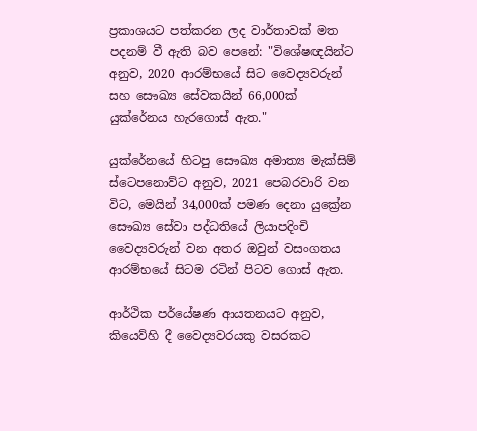ප්‍රකාශයට පත්කරන ලද වාර්තාවක් මත පදනම් වී ඇති බව පෙනේ: "විශේෂඥයින්ට අනුව, 2020 ආරම්භයේ සිට වෛද්‍යවරුන් සහ සෞඛ්‍ය සේවකයින් 66,000ක් යුක්රේනය හැරගොස් ඇත."

යුක්රේනයේ හිටපු සෞඛ්‍ය අමාත්‍ය මැක්සිම් ස්ටෙපනොව්ට අනුව, 2021 පෙබරවාරි වන විට, මෙයින් 34,000ක් පමණ දෙනා යුක්‍රේන සෞඛ්‍ය සේවා පද්ධතියේ ලියාපදිංචි වෛද්‍යවරුන් වන අතර ඔවුන් වසංගතය ආරම්භයේ සිටම රටින් පිටව ගොස් ඇත.

ආර්ථික පර්යේෂණ ආයතනයට අනුව, කියෙව්හි දී වෛද්‍යවරයකු වසරකට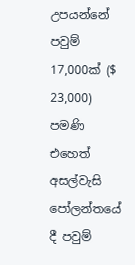උපයන්නේ පවුම් 17,000ක් ($ 23,000) පමණි එහෙත් අසල්වැසි පෝලන්තයේ දී පවුම්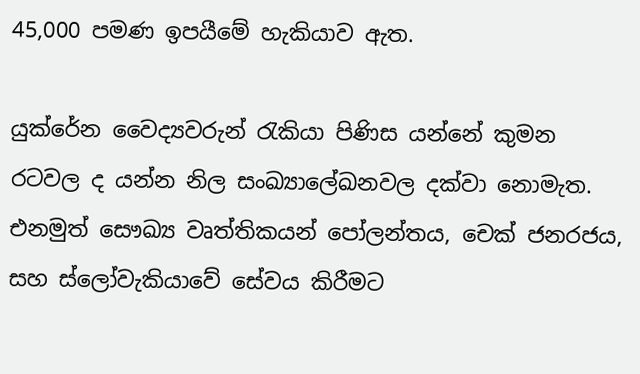45,000 පමණ ඉපයීමේ හැකියාව ඇත.

යුක්රේන වෛද්‍යවරුන් රැකියා පිණිස යන්නේ කුමන රටවල ද යන්න නිල සංඛ්‍යාලේඛනවල දක්වා නොමැත. එනමුත් සෞඛ්‍ය වෘත්තිකයන් පෝලන්තය, චෙක් ජනරජය, සහ ස්ලෝවැකියාවේ සේවය කිරීමට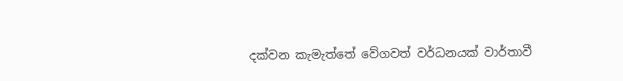දක්වන කැමැත්තේ වේගවත් වර්ධනයක් වාර්තාවී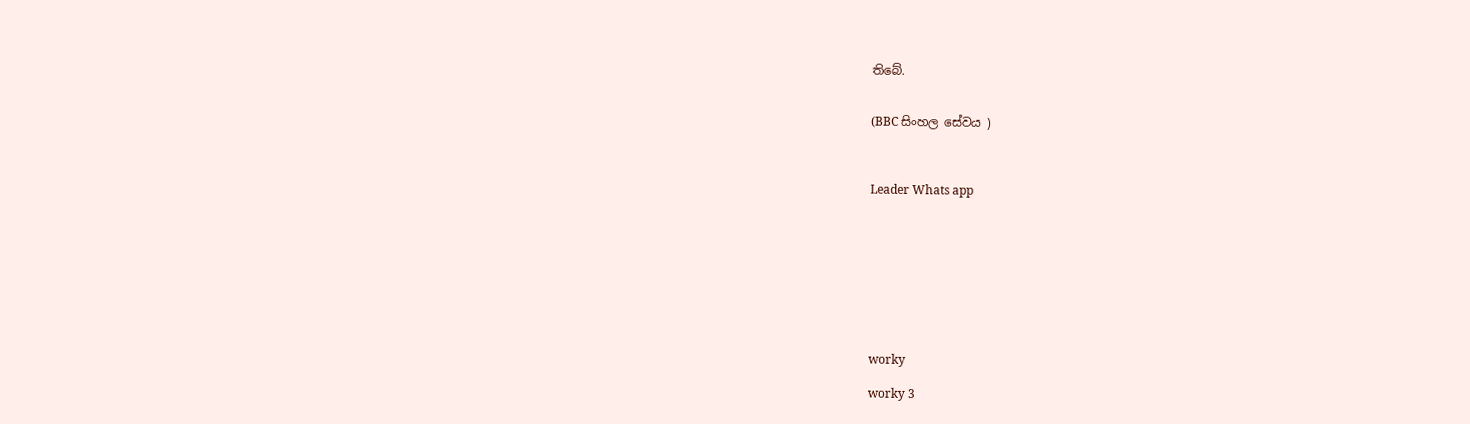තිබේ.


(BBC සිංහල සේවය )



Leader Whats app









worky

worky 3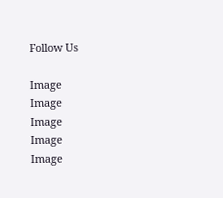Follow Us

Image
Image
Image
Image
Image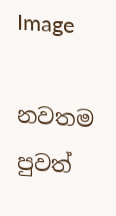Image

නවතම පුවත්